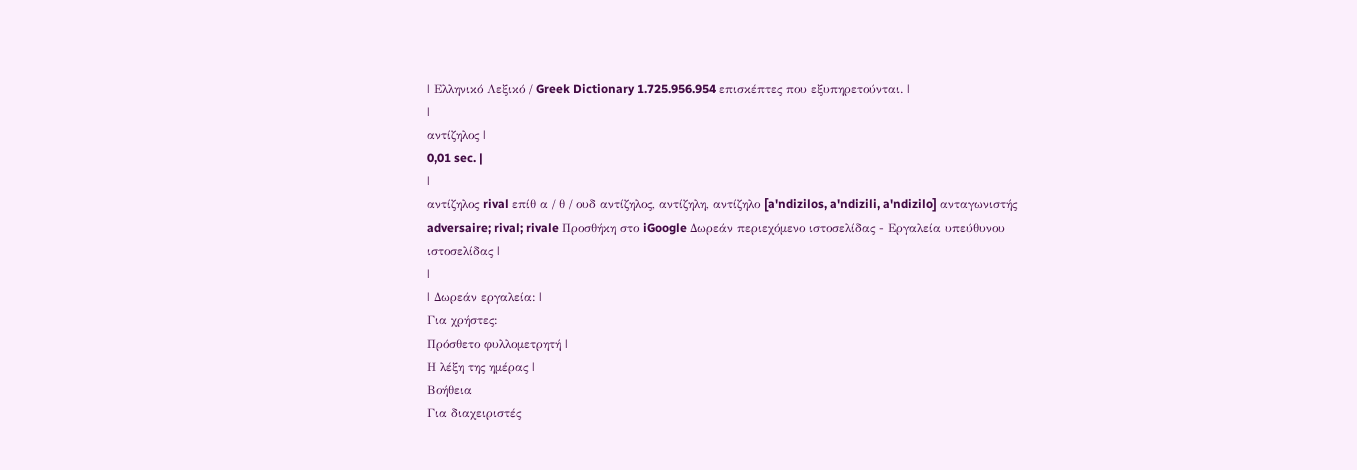| Ελληνικό Λεξικό / Greek Dictionary 1.725.956.954 επισκέπτες που εξυπηρετούνται. |
|
αντίζηλος |
0,01 sec. |
|
αντίζηλος rival επίθ α / θ / ουδ αντίζηλος, αντίζηλη, αντίζηλο [a'ndizilos, a'ndizili, a'ndizilo] ανταγωνιστής adversaire; rival; rivale Προσθήκη στο iGoogle Δωρεάν περιεχόμενο ιστοσελίδας - Εργαλεία υπεύθυνου ιστοσελίδας |
|
| Δωρεάν εργαλεία: |
Για χρήστες:
Πρόσθετο φυλλομετρητή |
Η λέξη της ημέρας |
Βοήθεια
Για διαχειριστές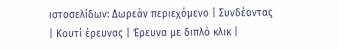ιστοσελίδων: Δωρεάν περιεχόμενο | Συνδέοντας | Κουτί έρευνας | Έρευνα με διπλό κλικ |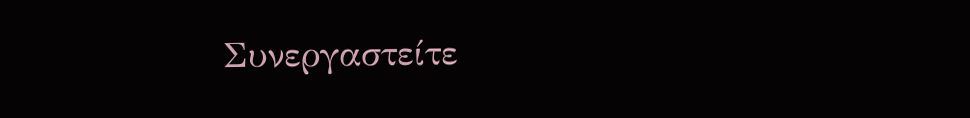Συνεργαστείτε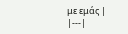με εμάς |
|---|